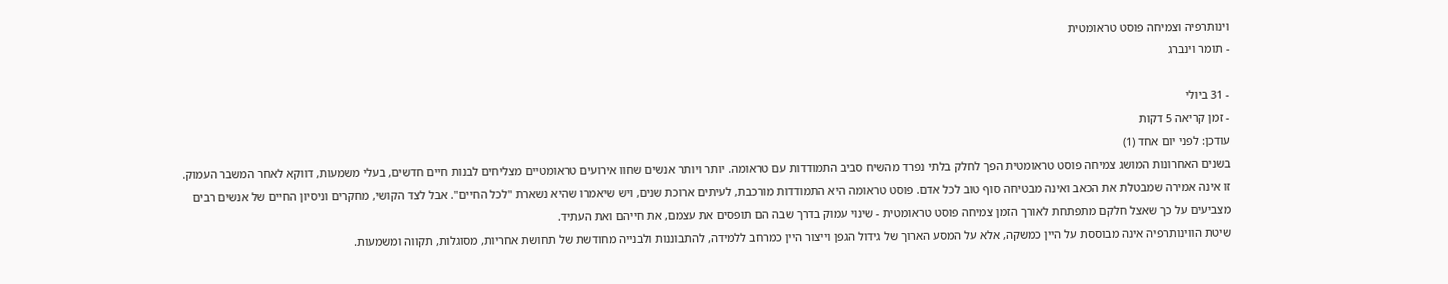וינותרפיה וצמיחה פוסט טראומטית
- תומר וינברג

- 31 ביולי
- זמן קריאה 5 דקות
עודכן: לפני יום אחד (1)
בשנים האחרונות המושג צמיחה פוסט טראומטית הפך לחלק בלתי נפרד מהשיח סביב התמודדות עם טראומה. יותר ויותר אנשים שחוו אירועים טראומטיים מצליחים לבנות חיים חדשים, בעלי משמעות, דווקא לאחר המשבר העמוק.
זו אינה אמירה שמבטלת את הכאב ואינה מבטיחה סוף טוב לכל אדם. פוסט טראומה היא התמודדות מורכבת, לעיתים ארוכת שנים, ויש שיאמרו שהיא נשארת "לכל החיים". אבל לצד הקושי, מחקרים וניסיון החיים של אנשים רבים מצביעים על כך שאצל חלקם מתפתחת לאורך הזמן צמיחה פוסט טראומטית - שינוי עמוק בדרך שבה הם תופסים את עצמם, את חייהם ואת העתיד.
שיטת הווינותרפיה אינה מבוססת על היין כמשקה, אלא על המסע הארוך של גידול הגפן וייצור היין כמרחב ללמידה, להתבוננות ולבנייה מחודשת של תחושת אחריות, מסוגלות, תקווה ומשמעות.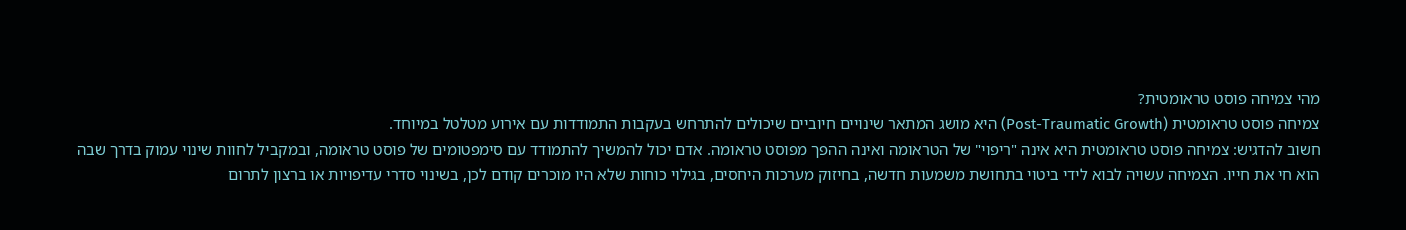מהי צמיחה פוסט טראומטית?
צמיחה פוסט טראומטית (Post-Traumatic Growth) היא מושג המתאר שינויים חיוביים שיכולים להתרחש בעקבות התמודדות עם אירוע מטלטל במיוחד.
חשוב להדגיש: צמיחה פוסט טראומטית היא אינה "ריפוי" של הטראומה ואינה ההפך מפוסט טראומה. אדם יכול להמשיך להתמודד עם סימפטומים של פוסט טראומה, ובמקביל לחוות שינוי עמוק בדרך שבה הוא חי את חייו. הצמיחה עשויה לבוא לידי ביטוי בתחושת משמעות חדשה, בחיזוק מערכות היחסים, בגילוי כוחות שלא היו מוכרים קודם לכן, בשינוי סדרי עדיפויות או ברצון לתרום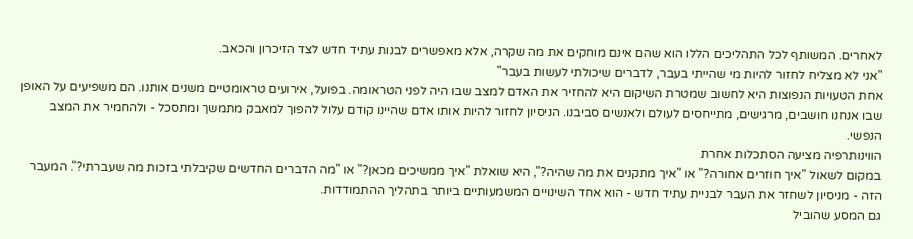לאחרים. המשותף לכל התהליכים הללו הוא שהם אינם מוחקים את מה שקרה, אלא מאפשרים לבנות עתיד חדש לצד הזיכרון והכאב.
"אני לא מצליח לחזור להיות מי שהייתי בעבר, לדברים שיכולתי לעשות בעבר"
אחת הטעויות הנפוצות היא לחשוב שמטרת השיקום היא להחזיר את האדם למצב שבו היה לפני הטראומה. בפועל, אירועים טראומטיים משנים אותנו. הם משפיעים על האופן שבו אנחנו חושבים, מרגישים, מתייחסים לעולם ולאנשים סביבנו. הניסיון לחזור להיות אותו אדם שהיינו קודם עלול להפוך למאבק מתמשך ומתסכל - ולהחמיר את המצב הנפשי.
הווינותרפיה מציעה הסתכלות אחרת
במקום לשאול "איך חוזרים אחורה?" או "איך מתקנים את מה שהיה?", היא שואלת "איך ממשיכים מכאן?" או "מה הדברים החדשים שקיבלתי בזכות מה שעברתי?". המעבר הזה - מניסיון לשחזר את העבר לבניית עתיד חדש - הוא אחד השינויים המשמעותיים ביותר בתהליך ההתמודדות.
גם המסע שהוביל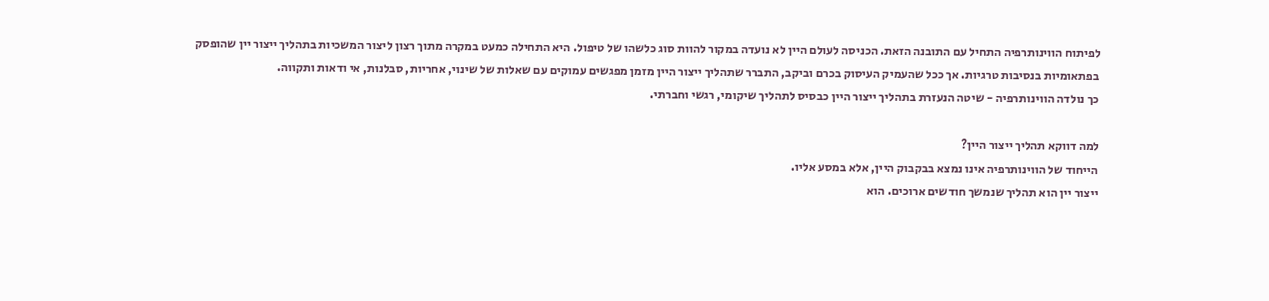לפיתוח הווינותרפיה התחיל עם התובנה הזאת. הכניסה לעולם היין לא נועדה במקור להוות סוג כלשהו של טיפול. היא התחילה כמעט במקרה מתוך רצון ליצור המשכיות בתהליך ייצור יין שהופסק בפתאומיות בנסיבות טרגיות. אך ככל שהעמיק העיסוק בכרם וביקב, התברר שתהליך ייצור היין מזמן מפגשים עמוקים עם שאלות של שינוי, אחריות, סבלנות, אי ודאות ותקווה.
כך נולדה הווינותרפיה - שיטה הנעזרת בתהליך ייצור היין כבסיס לתהליך שיקומי, רגשי וחברתי.

למה דווקא תהליך ייצור היין?
הייחוד של הווינותרפיה אינו נמצא בבקבוק היין, אלא במסע אליו.
ייצור יין הוא תהליך שנמשך חודשים ארוכים. הוא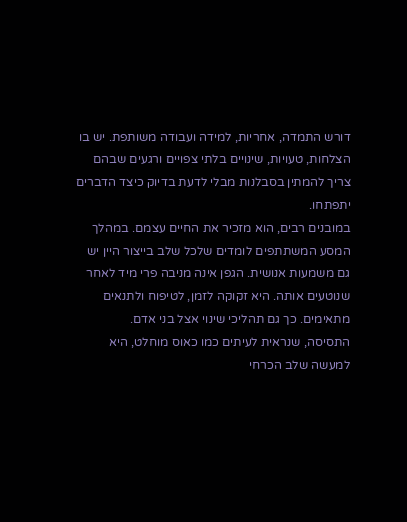דורש התמדה, אחריות, למידה ועבודה משותפת. יש בו הצלחות, טעויות, שינויים בלתי צפויים ורגעים שבהם צריך להמתין בסבלנות מבלי לדעת בדיוק כיצד הדברים יתפתחו.
במובנים רבים, הוא מזכיר את החיים עצמם. במהלך המסע המשתתפים לומדים שלכל שלב בייצור היין יש גם משמעות אנושית. הגפן אינה מניבה פרי מיד לאחר שנוטעים אותה. היא זקוקה לזמן, לטיפוח ולתנאים מתאימים. כך גם תהליכי שינוי אצל בני אדם.
התסיסה, שנראית לעיתים כמו כאוס מוחלט, היא למעשה שלב הכרחי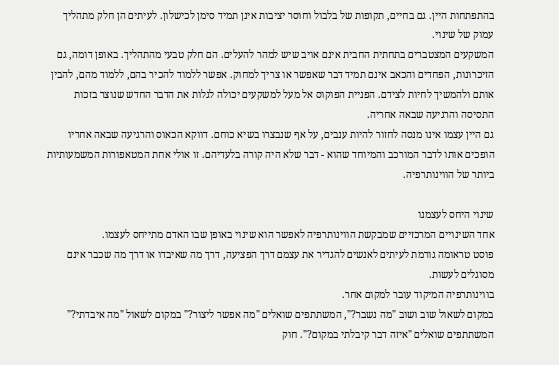בהתפתחות היין. גם בחיים, תקופות של בלבול וחוסר יציבות אינן תמיד סימן לכישלון. לעיתים הן חלק מתהליך עמוק של שינוי.
המשקעים המצטברים בתחתית החבית אינם אויב שיש למהר להעלים. הם חלק טבעי מהתהליך. באופן דומה, גם הזיכרונות, הפחדים והכאב אינם תמיד דבר שאפשר או צריך למחוק. אפשר ללמוד להכיר בהם, ללמוד מהם, להבין אותם ולהמשיך לחיות לצידם. הפניית הפוקוס אל מעל למשקעים יכולה לגלות את הדבר החדש שנוצר בזכות התסיסה והרגיעה שבאה אחריה.
גם היין עצמו אינו מנסה לחזור להיות ענבים, על אף שנבצרו בשיא כוחם. דווקא הכאוס והרגיעה שבאה אחריו הופכים אותו לדבר המורכב והמיוחד שהוא - דבר שלא היה קורה בלעדיהם. זו אולי אחת המטאפורות המשמעותיות ביותר של הווינותרפיה.

שינוי היחס לעצמנו
אחד השינויים המרכזיים שמבקשת הווינותרפיה לאפשר הוא שינוי באופן שבו האדם מתייחס לעצמו.
פוסט טראומה גורמת לעיתים לאנשים להגדיר את עצמם דרך הפציעה, דרך מה שאיבדו או דרך מה שכבר אינם מסוגלים לעשות.
בווינותרפיה המיקוד עובר למקום אחר.
במקום לשאול שוב ושוב "מה נשבר?", המשתתפים שואלים "מה אפשר ליצור?" במקום לשאול "מה איבדתי?" המשתתפים שואלים "איזה דבר קיבלתי במקום?". חוק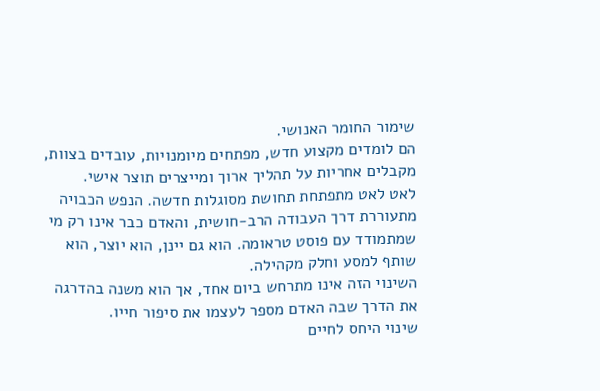שימור החומר האנושי.
הם לומדים מקצוע חדש, מפתחים מיומנויות, עובדים בצוות, מקבלים אחריות על תהליך ארוך ומייצרים תוצר אישי.
לאט לאט מתפתחת תחושת מסוגלות חדשה. הנפש הכבויה מתעוררת דרך העבודה הרב-חושית, והאדם כבר אינו רק מי שמתמודד עם פוסט טראומה. הוא גם יינן, הוא יוצר, הוא שותף למסע וחלק מקהילה.
השינוי הזה אינו מתרחש ביום אחד, אך הוא משנה בהדרגה את הדרך שבה האדם מספר לעצמו את סיפור חייו.
שינוי היחס לחיים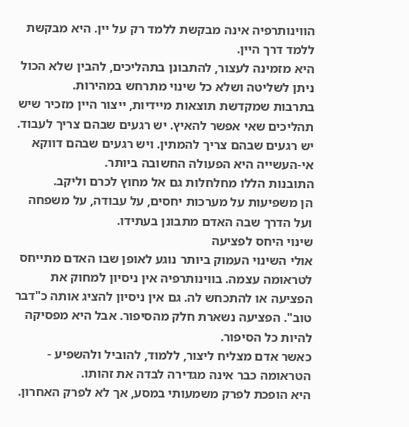הווינותרפיה אינה מבקשת ללמד רק על יין. היא מבקשת ללמד דרך היין.
היא מזמינה לעצור, להתבונן בתהליכים, להבין שלא הכול ניתן לשליטה ושלא כל שינוי מתרחש במהירות.
בתרבות שמקדשת תוצאות מיידיות, ייצור היין מזכיר שיש תהליכים שאי אפשר להאיץ. יש רגעים שבהם צריך לעבוד. יש רגעים שבהם צריך להמתין. ויש רגעים שבהם דווקא אי-העשייה היא הפעולה החשובה ביותר.
התובנות הללו מחלחלות גם אל מחוץ לכרם וליקב.
הן משפיעות על מערכות יחסים, על עבודה, על משפחה ועל הדרך שבה האדם מתבונן בעתידו.
שינוי היחס לפציעה
אולי השינוי העמוק ביותר נוגע לאופן שבו האדם מתייחס לטראומה עצמה. בווינותרפיה אין ניסיון למחוק את הפציעה או להתכחש לה. גם אין ניסיון להציג אותה כ"דבר טוב". הפציעה נשארת חלק מהסיפור. אבל היא מפסיקה להיות כל הסיפור.
כאשר אדם מצליח ליצור, ללמוד, להוביל ולהשפיע - הטראומה כבר אינה מגדירה לבדה את זהותו.
היא הופכת לפרק משמעותי במסע, אך לא לפרק האחרון.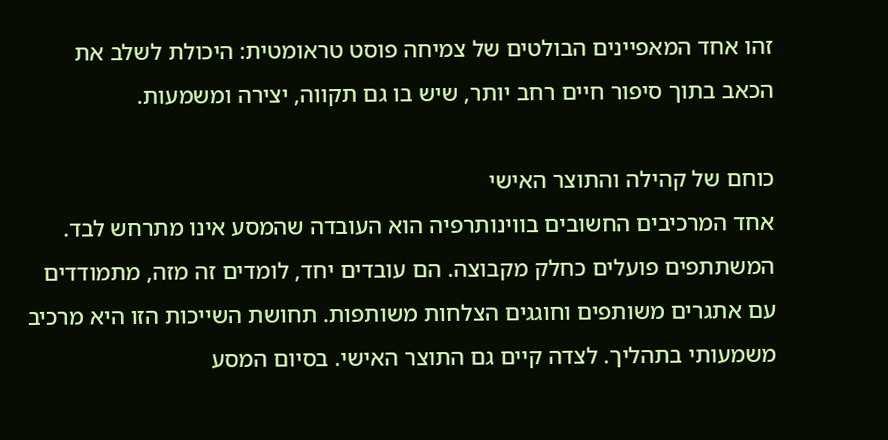זהו אחד המאפיינים הבולטים של צמיחה פוסט טראומטית: היכולת לשלב את הכאב בתוך סיפור חיים רחב יותר, שיש בו גם תקווה, יצירה ומשמעות.

כוחם של קהילה והתוצר האישי
אחד המרכיבים החשובים בווינותרפיה הוא העובדה שהמסע אינו מתרחש לבד. המשתתפים פועלים כחלק מקבוצה. הם עובדים יחד, לומדים זה מזה, מתמודדים עם אתגרים משותפים וחוגגים הצלחות משותפות. תחושת השייכות הזו היא מרכיב משמעותי בתהליך. לצדה קיים גם התוצר האישי. בסיום המסע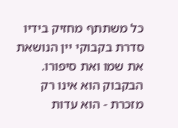כל משתתף מחזיק בידיו סדרת בקבוקי יין הנושאת את שמו ואת סיפורו.
הבקבוק הוא אינו רק מזכרת - הוא עדות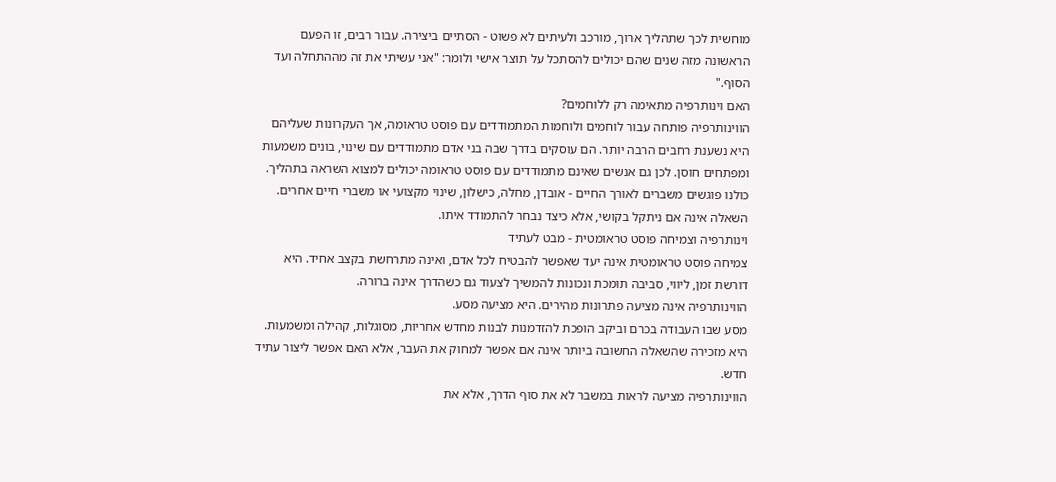מוחשית לכך שתהליך ארוך, מורכב ולעיתים לא פשוט - הסתיים ביצירה. עבור רבים, זו הפעם הראשונה מזה שנים שהם יכולים להסתכל על תוצר אישי ולומר: "אני עשיתי את זה מההתחלה ועד הסוף."
האם וינותרפיה מתאימה רק ללוחמים?
הווינותרפיה פותחה עבור לוחמים ולוחמות המתמודדים עם פוסט טראומה, אך העקרונות שעליהם היא נשענת רחבים הרבה יותר. הם עוסקים בדרך שבה בני אדם מתמודדים עם שינוי, בונים משמעות ומפתחים חוסן. לכן גם אנשים שאינם מתמודדים עם פוסט טראומה יכולים למצוא השראה בתהליך.
כולנו פוגשים משברים לאורך החיים - אובדן, מחלה, כישלון, שינוי מקצועי או משברי חיים אחרים.
השאלה אינה אם ניתקל בקושי, אלא כיצד נבחר להתמודד איתו.
וינותרפיה וצמיחה פוסט טראומטית - מבט לעתיד
צמיחה פוסט טראומטית אינה יעד שאפשר להבטיח לכל אדם, ואינה מתרחשת בקצב אחיד. היא דורשת זמן, ליווי, סביבה תומכת ונכונות להמשיך לצעוד גם כשהדרך אינה ברורה.
הווינותרפיה אינה מציעה פתרונות מהירים. היא מציעה מסע.
מסע שבו העבודה בכרם וביקב הופכת להזדמנות לבנות מחדש אחריות, מסוגלות, קהילה ומשמעות. היא מזכירה שהשאלה החשובה ביותר אינה אם אפשר למחוק את העבר, אלא האם אפשר ליצור עתיד חדש.
הווינותרפיה מציעה לראות במשבר לא את סוף הדרך, אלא את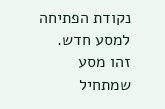נקודת הפתיחה למסע חדש.
זהו מסע שמתחיל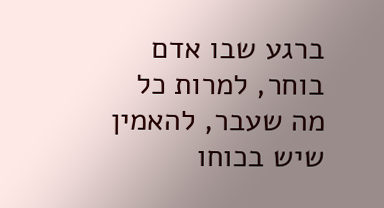ברגע שבו אדם בוחר, למרות כל מה שעבר, להאמין שיש בכוחו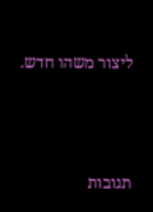ליצור משהו חדש.




תגובות